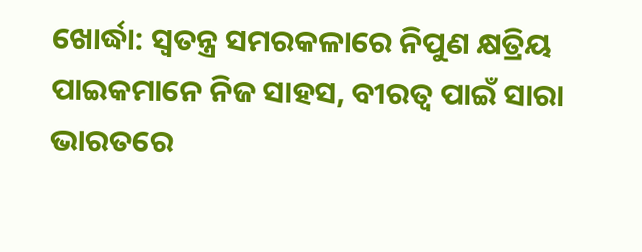ଖୋର୍ଦ୍ଧା: ସ୍ୱତନ୍ତ୍ର ସମରକଳାରେ ନିପୁଣ କ୍ଷତ୍ରିୟ ପାଇକମାନେ ନିଜ ସାହସ, ବୀରତ୍ୱ ପାଇଁ ସାରା ଭାରତରେ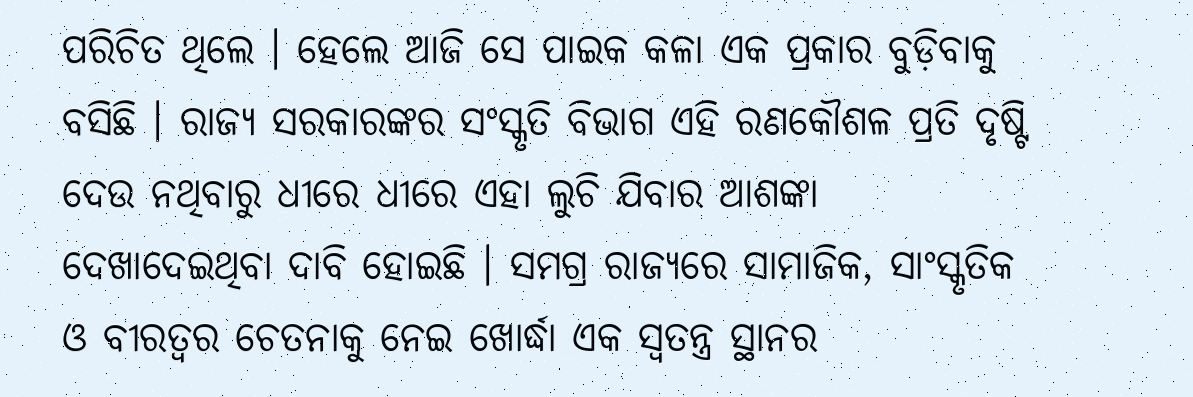ପରିଚିତ ଥିଲେ । ହେଲେ ଆଜି ସେ ପାଇକ କଳା ଏକ ପ୍ରକାର ବୁଡ଼ିବାକୁ ବସିଛି । ରାଜ୍ୟ ସରକାରଙ୍କର ସଂସ୍କୃତି ବିଭାଗ ଏହି ରଣକୌଶଳ ପ୍ରତି ଦୃଷ୍ଟି ଦେଉ ନଥିବାରୁ ଧୀରେ ଧୀରେ ଏହା ଲୁଚି ଯିବାର ଆଶଙ୍କା ଦେଖାଦେଇଥିବା ଦାବି ହୋଇଛି । ସମଗ୍ର ରାଜ୍ୟରେ ସାମାଜିକ, ସାଂସ୍କୃତିକ ଓ ବୀରତ୍ୱର ଚେତନାକୁ ନେଇ ଖୋର୍ଦ୍ଧା ଏକ ସ୍ୱତନ୍ତ୍ର ସ୍ଥାନର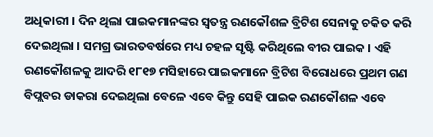ଅଧିକାରୀ । ଦିନ ଥିଲା ପାଇକମାନଙ୍କର ସ୍ୱତନ୍ତ୍ର ରଣକୌଶଳ ବ୍ରିଟିଶ ସେନାକୁ ଚକିତ କରି ଦେଇଥିଲା । ସମଗ୍ର ଭାରତବର୍ଷରେ ମଧ୍ୟ ଚହଳ ସୃଷ୍ଟି କରିଥିଲେ ବୀର ପାଇକ । ଏହି ରଣକୌଶଳକୁ ଆଦରି ୧୮୧୭ ମସିହାରେ ପାଇକମାନେ ବ୍ରିଟିଶ ବିରୋଧରେ ପ୍ରଥମ ଗଣ ବିପ୍ଲବର ଡାକରା ଦେଇଥିଲା ବେଳେ ଏବେ କିନ୍ତୁ ସେହି ପାଇକ ରଣକୌଶଳ ଏବେ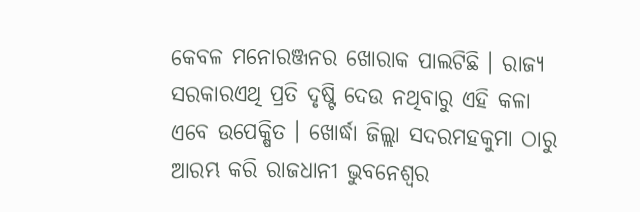କେବଳ ମନୋରଞ୍ଜନର ଖୋରାକ ପାଲଟିଛି । ରାଜ୍ୟ ସରକାରଏଥି ପ୍ରତି ଦୃଷ୍ଟି ଦେଉ ନଥିବାରୁ ଏହି କଳା ଏବେ ଉପେକ୍ଷିତ । ଖୋର୍ଦ୍ଧା ଜିଲ୍ଲା ସଦରମହକୁମା ଠାରୁ ଆରମ୍ଭ କରି ରାଜଧାନୀ ଭୁବନେଶ୍ୱର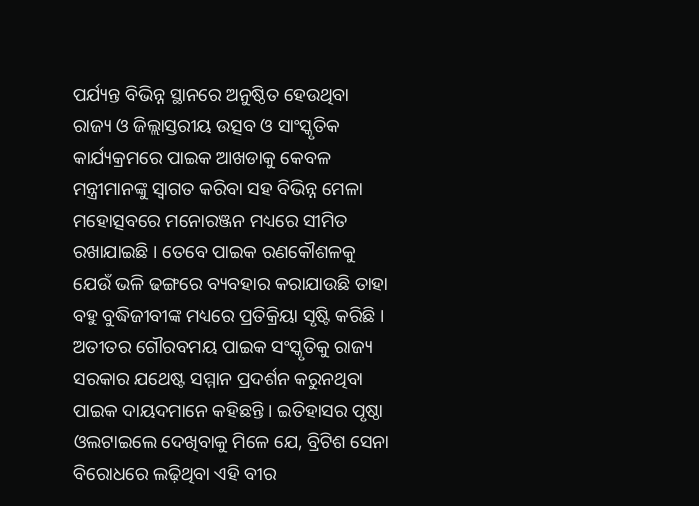ପର୍ଯ୍ୟନ୍ତ ବିଭିନ୍ନ ସ୍ଥାନରେ ଅନୁଷ୍ଠିତ ହେଉଥିବା ରାଜ୍ୟ ଓ ଜିଲ୍ଲାସ୍ତରୀୟ ଉତ୍ସବ ଓ ସାଂସ୍କୃତିକ କାର୍ଯ୍ୟକ୍ରମରେ ପାଇକ ଆଖଡାକୁ କେବଳ ମନ୍ତ୍ରୀମାନଙ୍କୁ ସ୍ୱାଗତ କରିବା ସହ ବିଭିନ୍ନ ମେଳା ମହୋତ୍ସବରେ ମନୋରଞ୍ଜନ ମଧ୍ୟରେ ସୀମିତ ରଖାଯାଇଛି । ତେବେ ପାଇକ ରଣକୌଶଳକୁ ଯେଉଁ ଭଳି ଢଙ୍ଗରେ ବ୍ୟବହାର କରାଯାଉଛି ତାହା ବହୁ ବୁଦ୍ଧିଜୀବୀଙ୍କ ମଧ୍ୟରେ ପ୍ରତିକ୍ରିୟା ସୃଷ୍ଟି କରିଛି । ଅତୀତର ଗୌରବମୟ ପାଇକ ସଂସ୍କୃତିକୁ ରାଜ୍ୟ ସରକାର ଯଥେଷ୍ଟ ସମ୍ମାନ ପ୍ରଦର୍ଶନ କରୁନଥିବା ପାଇକ ଦାୟଦମାନେ କହିଛନ୍ତି । ଇତିହାସର ପୃଷ୍ଠା ଓଲଟାଇଲେ ଦେଖିବାକୁ ମିଳେ ଯେ, ବ୍ରିଟିଶ ସେନା ବିରୋଧରେ ଲଢ଼ିଥିବା ଏହି ବୀର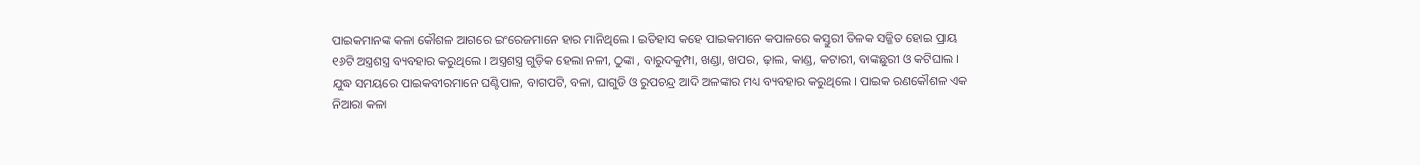ପାଇକମାନଙ୍କ କଳା କୌଶଳ ଆଗରେ ଇଂରେଜମାନେ ହାର ମାନିଥିଲେ । ଇତିହାସ କହେ ପାଇକମାନେ କପାଳରେ କସ୍ତୁରୀ ତିଳକ ସଜ୍ଜିତ ହୋଇ ପ୍ରାୟ ୧୬ଟି ଅସ୍ତ୍ରଶସ୍ତ୍ର ବ୍ୟବହାର କରୁଥିଲେ । ଅସ୍ତ୍ରଶସ୍ତ୍ର ଗୁଡ଼ିକ ହେଲା ନଳୀ, ଠୁଙ୍କା , ବାରୁଦକୁମ୍ପା, ଖଣ୍ଡା, ଖପର, ଢ଼ାଲ, କାଣ୍ଡ, କଟାରୀ, ବାଙ୍କଛୁରୀ ଓ କଟିଘାଲ । ଯୁଦ୍ଧ ସମୟରେ ପାଇକବୀରମାନେ ଘଣ୍ଟିପାଳ, ବାଗପଟି, ବଳା, ଘାଗୁଡି ଓ ରୁପଚନ୍ଦ୍ର ଆଦି ଅଳଙ୍କାର ମଧ୍ୟ ବ୍ୟବହାର କରୁଥିଲେ । ପାଇକ ରଣକୌଶଳ ଏକ ନିଆରା କଳା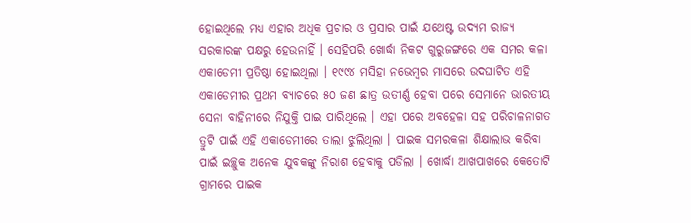ହୋଇଥିଲେ ମଧ୍ୟ ଏହାର ଅଧିକ ପ୍ରଚାର ଓ ପ୍ରସାର ପାଇଁ ଯଥେଷ୍ଟ ଉଦ୍ୟମ ରାଜ୍ୟ ସରକାରଙ୍କ ପକ୍ଷରୁ ହେଉନାହିଁ । ସେହିପରି ଖୋର୍ଦ୍ଧା ନିକଟ ଗୁରୁଜଙ୍ଗରେ ଏକ ସମର କଳା ଏକାଡେମୀ ପ୍ରତିଷ୍ଠା ହୋଇଥିଲା । ୧୯୯୪ ମସିହା ନଭେମ୍ବର ମାସରେ ଉଦଘାଟିତ ଏହି ଏକାଡେମୀର ପ୍ରଥମ ବ୍ୟାଚରେ ୫୦ ଜଣ ଛାତ୍ର ଉତୀର୍ଣ୍ଣ ହେବା ପରେ ସେମାନେ ଭାରତୀୟ ସେନା ବାହିନୀରେ ନିଯୁକ୍ତି ପାଇ ପାରିଥିଲେ । ଏହା ପରେ ଅବହେଳା ସହ ପରିଚାଳନାଗତ ତ୍ରୁଟି ପାଇଁ ଏହି ଏକାଡେମୀରେ ତାଲା ଝୁଲିଥିଲା । ପାଇକ ସମରକଳା ଶିକ୍ଷାଲାଭ କରିବା ପାଇଁ ଇଚ୍ଛୁକ ଅନେକ ଯୁବକଙ୍କୁ ନିରାଶ ହେବାକୁ ପଡିଲା । ଖୋର୍ଦ୍ଧା ଆଖପାଖରେ କେତୋଟି ଗ୍ରାମରେ ପାଇକ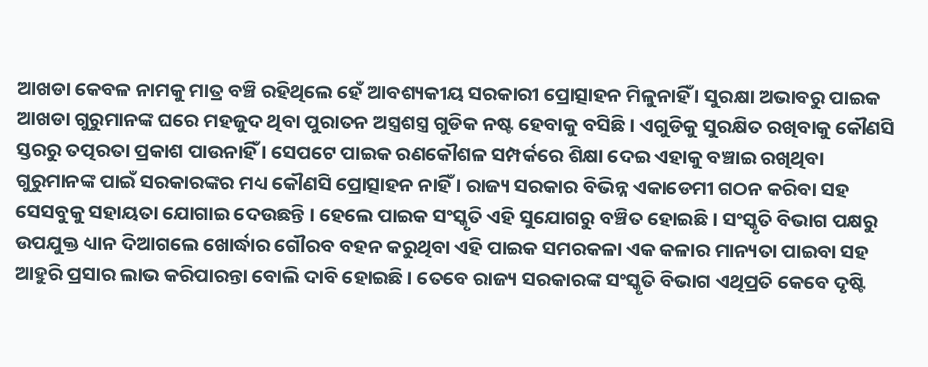ଆଖଡା କେବଳ ନାମକୁ ମାତ୍ର ବଞ୍ଚି ରହିଥିଲେ ହେଁ ଆବଶ୍ୟକୀୟ ସରକାରୀ ପ୍ରୋତ୍ସାହନ ମିଳୁନାହିଁ । ସୁରକ୍ଷା ଅଭାବରୁ ପାଇକ ଆଖଡା ଗୁରୁମାନଙ୍କ ଘରେ ମହଜୁଦ ଥିବା ପୁରାତନ ଅସ୍ତ୍ରଶସ୍ତ୍ର ଗୁଡିକ ନଷ୍ଟ ହେବାକୁ ବସିଛି । ଏଗୁଡିକୁ ସୁରକ୍ଷିତ ରଖିବାକୁ କୌଣସି ସ୍ତରରୁ ତତ୍ପରତା ପ୍ରକାଶ ପାଉନାହିଁ । ସେପଟେ ପାଇକ ରଣକୌଶଳ ସମ୍ପର୍କରେ ଶିକ୍ଷା ଦେଇ ଏହାକୁ ବଞ୍ଚାଇ ରଖିଥିବା ଗୁରୁମାନଙ୍କ ପାଇଁ ସରକାରଙ୍କର ମଧ୍ୟ କୌଣସି ପ୍ରୋତ୍ସାହନ ନାହିଁ । ରାଜ୍ୟ ସରକାର ବିଭିନ୍ନ ଏକାଡେମୀ ଗଠନ କରିବା ସହ ସେସବୁକୁ ସହାୟତା ଯୋଗାଇ ଦେଉଛନ୍ତି । ହେଲେ ପାଇକ ସଂସ୍କୃତି ଏହି ସୁଯୋଗରୁ ବଞ୍ଚିତ ହୋଇଛି । ସଂସ୍କୃତି ବିଭାଗ ପକ୍ଷରୁ ଉପଯୁକ୍ତ ଧ୍ୟାନ ଦିଆଗଲେ ଖୋର୍ଦ୍ଧାର ଗୌରବ ବହନ କରୁଥିବା ଏହି ପାଇକ ସମରକଳା ଏକ କଳାର ମାନ୍ୟତା ପାଇବା ସହ ଆହୁରି ପ୍ରସାର ଲାଭ କରିପାରନ୍ତା ବୋଲି ଦାବି ହୋଇଛି । ତେବେ ରାଜ୍ୟ ସରକାରଙ୍କ ସଂସ୍କୃତି ବିଭାଗ ଏଥିପ୍ରତି କେବେ ଦୃଷ୍ଟି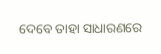ଦେବେ ତାହା ସାଧାରଣରେ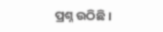ପ୍ରଶ୍ନ ଉଠିଛି ।